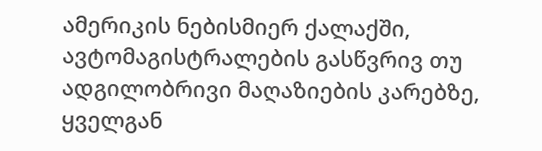ამერიკის ნებისმიერ ქალაქში, ავტომაგისტრალების გასწვრივ თუ ადგილობრივი მაღაზიების კარებზე, ყველგან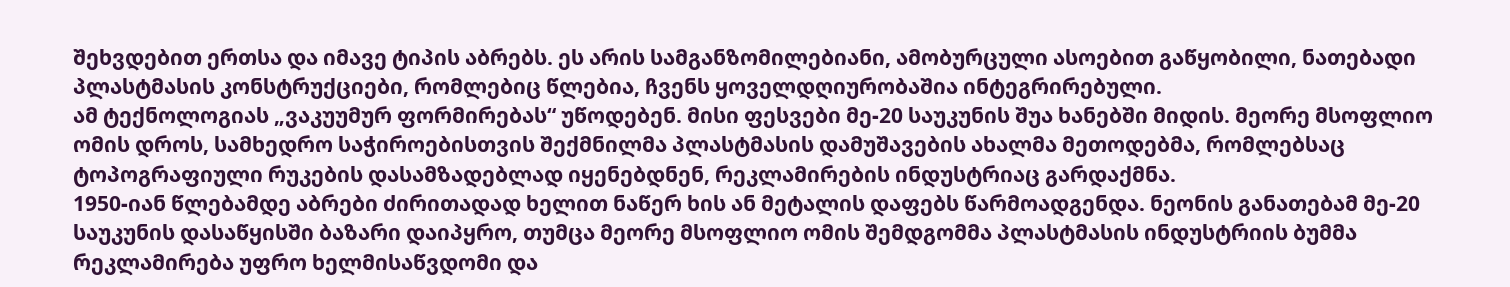შეხვდებით ერთსა და იმავე ტიპის აბრებს. ეს არის სამგანზომილებიანი, ამობურცული ასოებით გაწყობილი, ნათებადი პლასტმასის კონსტრუქციები, რომლებიც წლებია, ჩვენს ყოველდღიურობაშია ინტეგრირებული.
ამ ტექნოლოგიას „ვაკუუმურ ფორმირებას“ უწოდებენ. მისი ფესვები მე-20 საუკუნის შუა ხანებში მიდის. მეორე მსოფლიო ომის დროს, სამხედრო საჭიროებისთვის შექმნილმა პლასტმასის დამუშავების ახალმა მეთოდებმა, რომლებსაც ტოპოგრაფიული რუკების დასამზადებლად იყენებდნენ, რეკლამირების ინდუსტრიაც გარდაქმნა.
1950-იან წლებამდე აბრები ძირითადად ხელით ნაწერ ხის ან მეტალის დაფებს წარმოადგენდა. ნეონის განათებამ მე-20 საუკუნის დასაწყისში ბაზარი დაიპყრო, თუმცა მეორე მსოფლიო ომის შემდგომმა პლასტმასის ინდუსტრიის ბუმმა რეკლამირება უფრო ხელმისაწვდომი და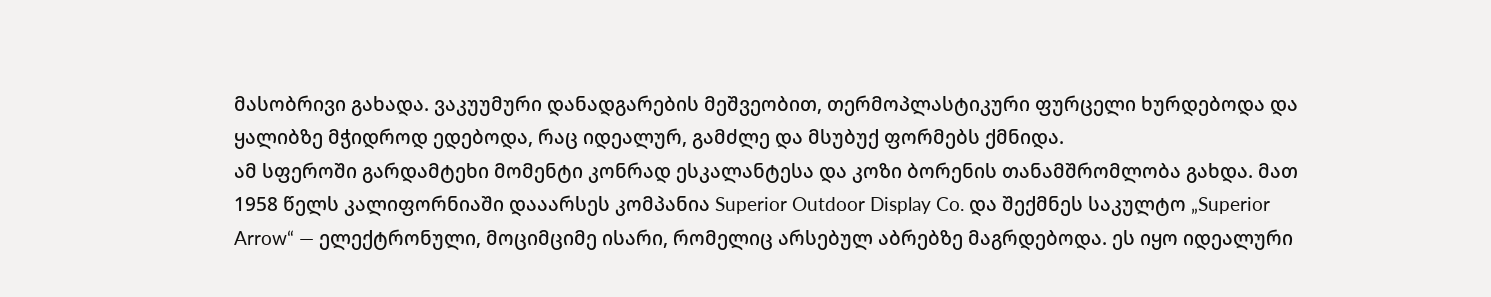მასობრივი გახადა. ვაკუუმური დანადგარების მეშვეობით, თერმოპლასტიკური ფურცელი ხურდებოდა და ყალიბზე მჭიდროდ ედებოდა, რაც იდეალურ, გამძლე და მსუბუქ ფორმებს ქმნიდა.
ამ სფეროში გარდამტეხი მომენტი კონრად ესკალანტესა და კოზი ბორენის თანამშრომლობა გახდა. მათ 1958 წელს კალიფორნიაში დააარსეს კომპანია Superior Outdoor Display Co. და შექმნეს საკულტო „Superior Arrow“ — ელექტრონული, მოციმციმე ისარი, რომელიც არსებულ აბრებზე მაგრდებოდა. ეს იყო იდეალური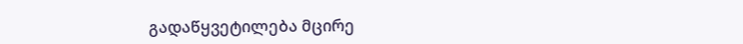გადაწყვეტილება მცირე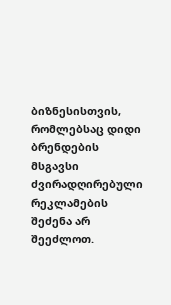ბიზნესისთვის, რომლებსაც დიდი ბრენდების მსგავსი ძვირადღირებული რეკლამების შეძენა არ შეეძლოთ.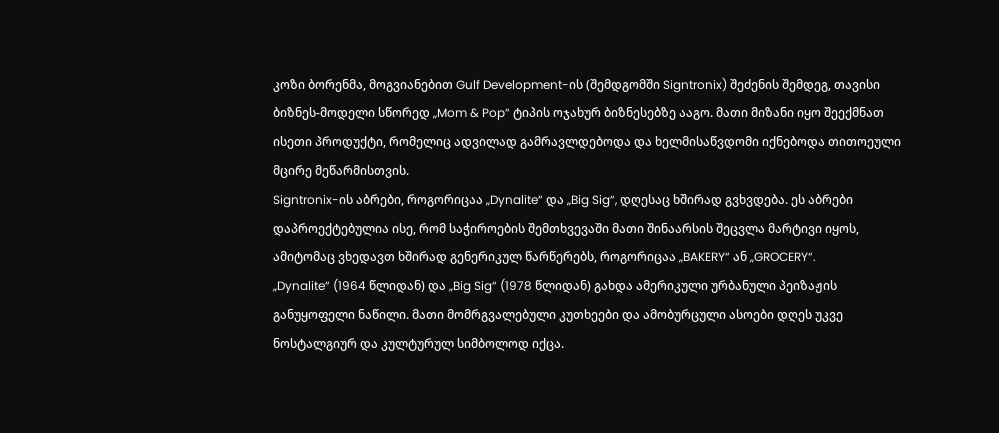კოზი ბორენმა, მოგვიანებით Gulf Development-ის (შემდგომში Signtronix) შეძენის შემდეგ, თავისი ბიზნეს-მოდელი სწორედ „Mom & Pop“ ტიპის ოჯახურ ბიზნესებზე ააგო. მათი მიზანი იყო შეექმნათ ისეთი პროდუქტი, რომელიც ადვილად გამრავლდებოდა და ხელმისაწვდომი იქნებოდა თითოეული მცირე მეწარმისთვის.
Signtronix-ის აბრები, როგორიცაა „Dynalite“ და „Big Sig“, დღესაც ხშირად გვხვდება. ეს აბრები დაპროექტებულია ისე, რომ საჭიროების შემთხვევაში მათი შინაარსის შეცვლა მარტივი იყოს, ამიტომაც ვხედავთ ხშირად გენერიკულ წარწერებს, როგორიცაა „BAKERY“ ან „GROCERY“.
„Dynalite“ (1964 წლიდან) და „Big Sig“ (1978 წლიდან) გახდა ამერიკული ურბანული პეიზაჟის განუყოფელი ნაწილი. მათი მომრგვალებული კუთხეები და ამობურცული ასოები დღეს უკვე ნოსტალგიურ და კულტურულ სიმბოლოდ იქცა.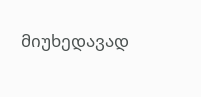მიუხედავად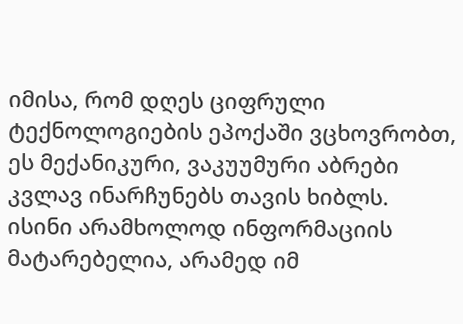იმისა, რომ დღეს ციფრული ტექნოლოგიების ეპოქაში ვცხოვრობთ, ეს მექანიკური, ვაკუუმური აბრები კვლავ ინარჩუნებს თავის ხიბლს. ისინი არამხოლოდ ინფორმაციის მატარებელია, არამედ იმ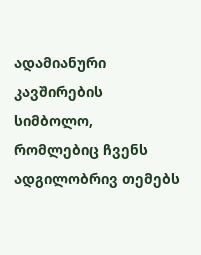ადამიანური კავშირების სიმბოლო, რომლებიც ჩვენს ადგილობრივ თემებს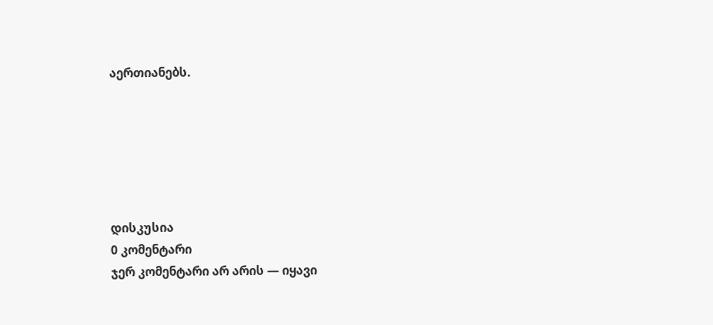აერთიანებს.






დისკუსია
0 კომენტარი
ჯერ კომენტარი არ არის — იყავი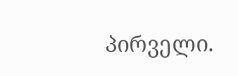პირველი.